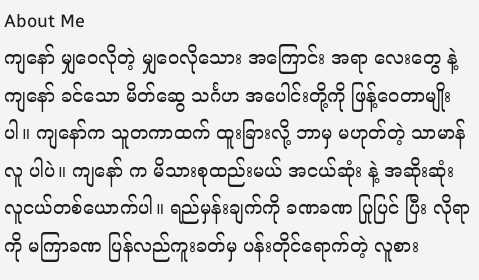About Me
ကျနော် မျှဝေလိုတဲ့ မျှဝေလိုသေား အကြောင်း အရာ လေးတွေ နဲ့ ကျနော် ခင်သော မိတ်ဆွေ သင်္ဂဟ အပေါင်းတို့ကို ဖြန့်ဝေတာမျိုးပါ။ ကျနော်က သူတကာထက် ထူးခြားလို့ ဘာမှ မဟုတ်တဲ့ သာမာန် လူ ပါပဲ။ ကျနော် က မိသားစုထည်းမယ် အငယ်ဆုံး နဲ့ အဆိုးဆုံး လူငယ်တစ်ယောက်ပါ။ ရည်မှန်းချက်ကို ခဏခဏ ပြုပြင် ပြီး လိုရာကို မကြာခဏ ပြန်လည်ကူးခတ်မှ ပန်းတိုင်ရောက်တဲ့ လူစား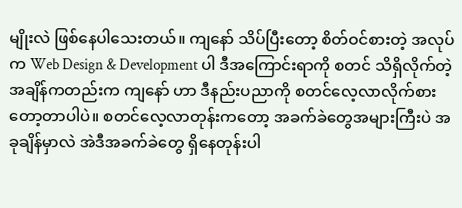မျိုးလဲ ဖြစ်နေပါသေးတယ်။ ကျနော် သိပ်ပြီးတော့ စိတ်ဝင်စားတဲ့ အလုပ်က Web Design & Development ပါ ဒီအကြောင်းရာကို စတင် သိရှိလိုက်တဲ့ အချိန်ကတည်းက ကျနော် ဟာ ဒီနည်းပညာကို စတင်လေ့လာလိုက်စားတော့တာပါပဲ။ စတင်လေ့လာတုန်းကတော့ အခက်ခဲတွေအများကြီးပဲ အခုချိန်မှာလဲ အဲဒီအခက်ခဲတွေ ရှိနေတုန်းပါ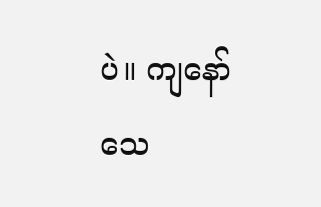ပဲ။ ကျနော် သေ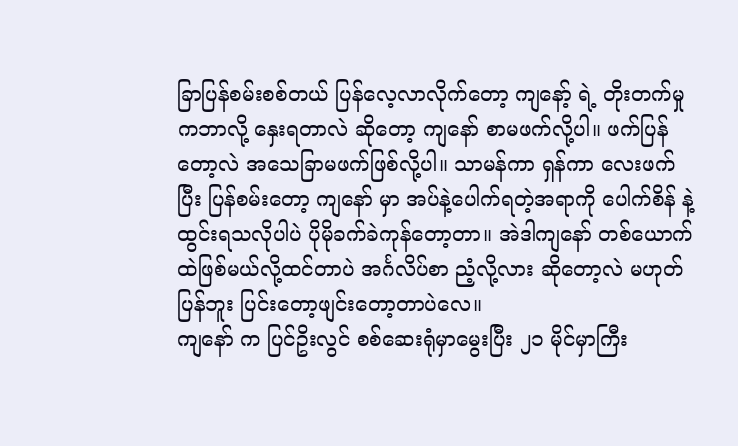ခြာပြန်စမ်းစစ်တယ် ပြန်လေ့လာလိုက်တော့ ကျနော့် ရဲ့ တိုးတက်မှု ကဘာလို့ နှေးရတာလဲ ဆိုတော့ ကျနော် စာမဖက်လို့ပါ။ ဖက်ပြန်တော့လဲ အသေခြာမဖက်ဖြစ်လို့ပါ။ သာမန်ကာ ရှန်ကာ လေးဖက် ပြီး ပြန်စမ်းတော့ ကျနော် မှာ အပ်နဲ့ပေါက်ရတဲ့အရာကို ပေါက်စိန် နဲ့ ထွင်းရသလိုပါပဲ ပိုမိုခက်ခဲကုန်တော့တာ။ အဲဒါကျနော် တစ်ယောက်ထဲဖြစ်မယ်လို့ထင်တာပဲ အင်္ဂလိပ်စာ ညံ့လို့လား ဆိုတော့လဲ မဟုတ်ပြန်ဘူး ပြင်းတော့ဖျင်းတော့တာပဲလေ။
ကျနော် က ပြင်ဥိးလွင် စစ်ဆေးရုံမှာမွေးပြီး ၂၁ မိုင်မှာကြီး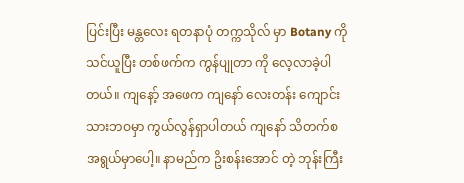ပြင်းပြီး မန္တလေး ရတနာပုံ တက္ကသိုလ် မှာ Botany ကို သင်ယူပြီး တစ်ဖက်က ကွန်ပျုတာ ကို လေ့လာခဲ့ပါတယ်။ ကျနော့် အဖေက ကျနော် လေးတန်း ကျောင်း သားဘဝမှာ ကွယ်လွန်ရှာပါတယ် ကျနော် သိတက်စ အရွယ်မှာပေါ့။ နာမည်က ဥိးစန်းအောင် တဲ့ ဘုန်းကြီး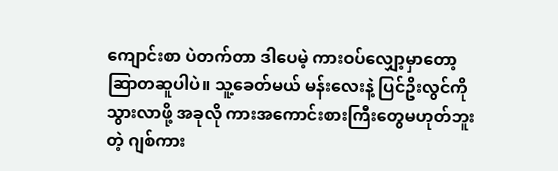ကျောင်းစာ ပဲတက်တာ ဒါပေမဲ့ ကားဝပ်လျှော့မှာတော့ ဆြာတဆူပါပဲ။ သူ့ခေတ်မယ် မန်းလေးနဲ့ ပြင်ဥိးလွင်ကို သွားလာဖို့ အခုလို ကားအကောင်းစားကြီးတွေမဟုတ်ဘူးတဲ့ ဂျစ်ကား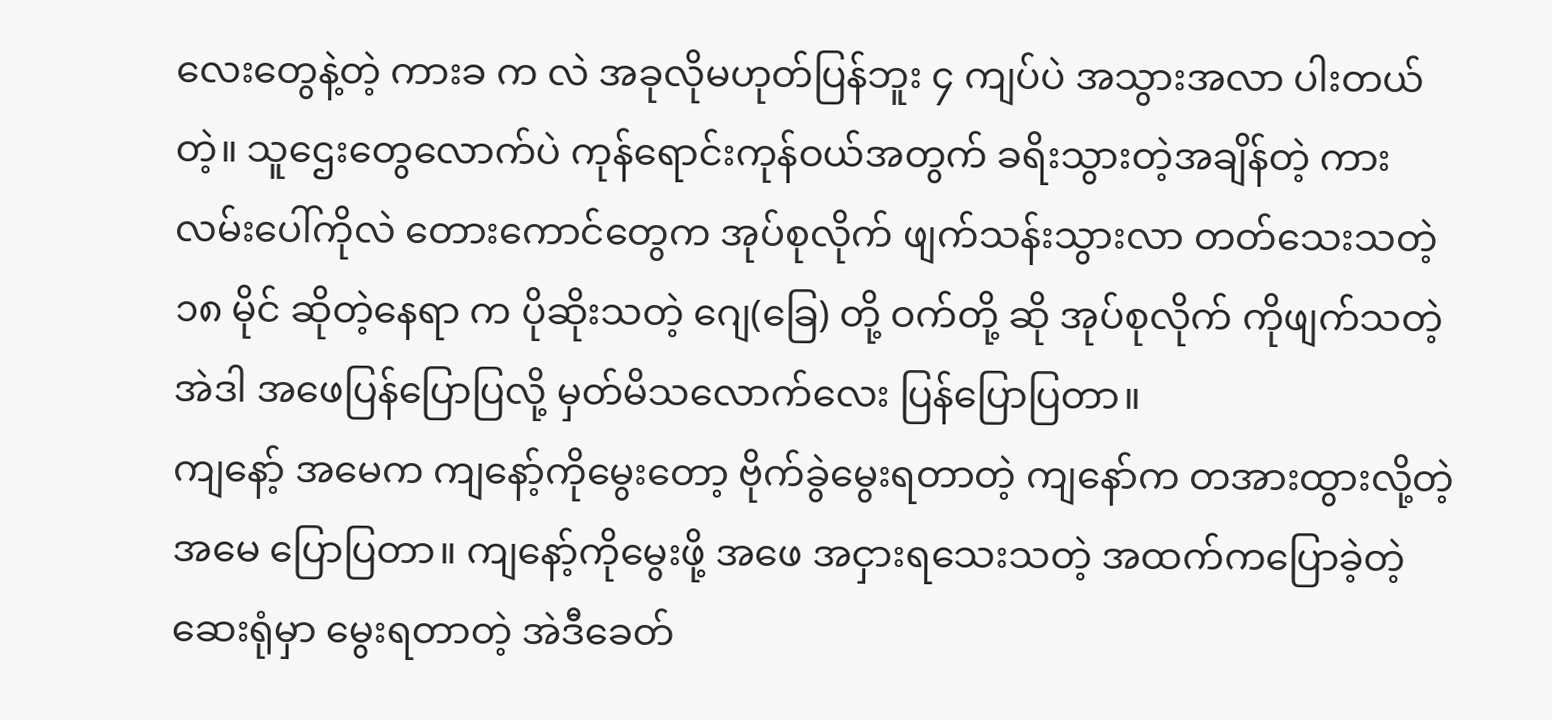လေးတွေနဲ့တဲ့ ကားခ က လဲ အခုလိုမဟုတ်ပြန်ဘူး ၄ ကျပ်ပဲ အသွားအလာ ပါးတယ် တဲ့။ သူဌေးတွေလောက်ပဲ ကုန်ရောင်းကုန်ဝယ်အတွက် ခရိးသွားတဲ့အချိန်တဲ့ ကားလမ်းပေါ်ကိုလဲ တေားကောင်တွေက အုပ်စုလိုက် ဖျက်သန်းသွားလာ တတ်သေးသတဲ့ ၁၈ မိုင် ဆိုတဲ့နေရာ က ပိုဆိုးသတဲ့ ဂျေ(ခြေ) တို့ ဝက်တို့ ဆို အုပ်စုလိုက် ကိုဖျက်သတဲ့ အဲဒါ အဖေပြန်ပြောပြလို့ မှတ်မိသလောက်လေး ပြန်ပြောပြတာ။
ကျနော့် အမေက ကျနော့်ကိုမွေးတော့ ဗိုက်ခွဲမွေးရတာတဲ့ ကျနော်က တအားထွားလို့တဲ့ အမေ ပြောပြတာ။ ကျနော့်ကိုမွေးဖို့ အဖေ အငှားရသေးသတဲ့ အထက်ကပြောခဲ့တဲ့ ဆေးရုံမှာ မွေးရတာတဲ့ အဲဒီခေတ်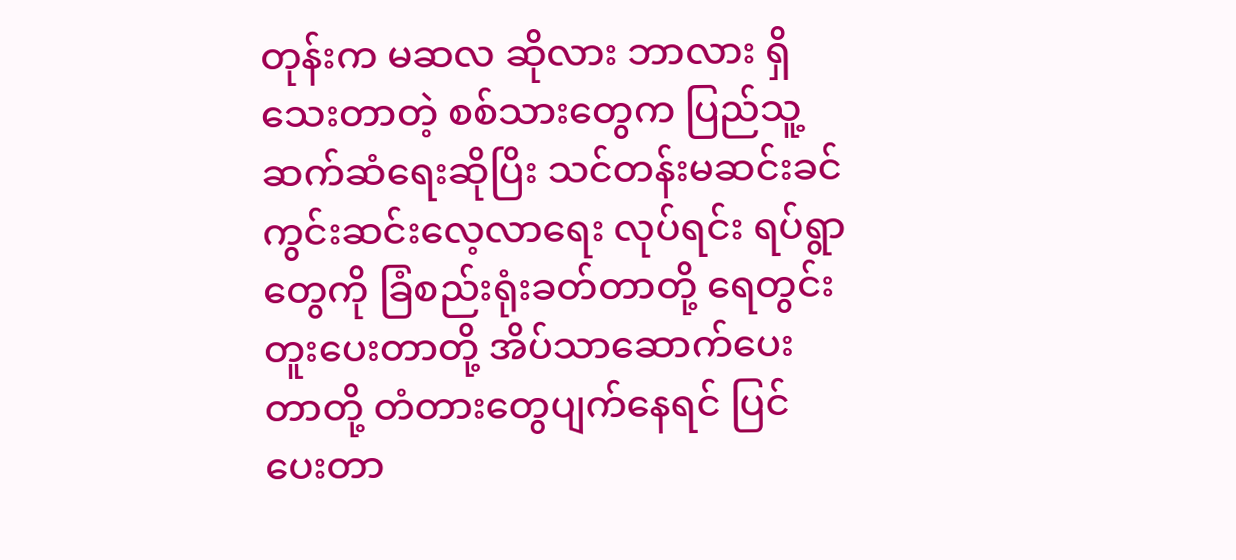တုန်းက မဆလ ဆိုလား ဘာလား ရှိသေးတာတဲ့ စစ်သားတွေက ပြည်သူ့ဆက်ဆံရေးဆိုပြိး သင်တန်းမဆင်းခင် ကွင်းဆင်းလေ့လာရေး လုပ်ရင်း ရပ်ရွာတွေကို ခြံစည်းရုံးခတ်တာတို့ ရေတွင်းတူးပေးတာတို့ အိပ်သာဆောက်ပေးတာတို့ တံတားတွေပျက်နေရင် ပြင်ပေးတာ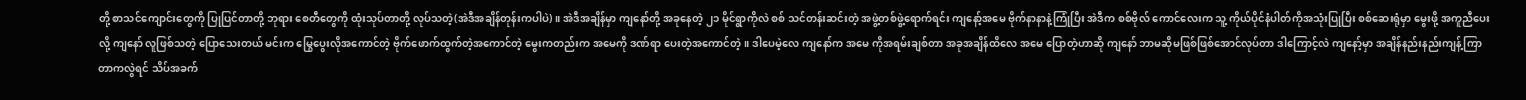တို့ စာသင်ကျောင်းတွေကို ပြုပြင်တာတို့ ဘုရား စေတီတွေကို ထုံးသုပ်တာတို့ လုပ်သတဲ့(အဲဒီအချိန်တုန်းကပါပဲ)။ အဲဒီအချိန်မှာ ကျနော်တို့ အခုနေတဲ့ ၂၁ မိုင်ရွာကိုလဲ စစ် သင်တန်းဆင်းတဲ့ အဖွဲ့တစ်ဖွဲ့ရောက်ရင်း ကျနော့်အမေ ဗိုက်နာနာနဲ့ကြုံပြီး အဲဒီက စစ်ဗိုလ် ကောင်လေးက သူ့ ကိုယ်ပိုင်နံပါတ်ကိုအသုံးပြုပြီး စစ်ဆေးရုံမှာ မွေးဖို့ အကူညီပေးလို့ ကျနော် လူဖြစ်သတဲ့ ပြောသေးတယ် မင်းက မြွေပွေးလိုအကောင်တဲ့ ဗိုက်ဖောက်ထွက်တဲ့အကောင်တဲ့ မွေးကတည်းက အမေကို ဒဏ်ရာ ပေးတဲ့အကောင်တဲ့။ ဒါပေမဲ့လေ ကျနော်က အမေ ကိုအရမ်းချစ်တာ အခုအချိန်ထိလေ အမေ ပြောတဲ့ဟာဆို ကျနော် ဘာမဆိုမဖြစ်ဖြစ်အောင်လုပ်တာ ဒါကြောင့်လဲ ကျနော့်မှာ အချိန်နည်းနည်းကျန့်ကြာတာကလွဲရင် သိပ်အခက်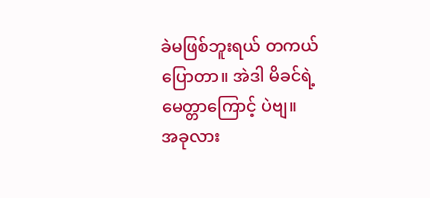ခဲမဖြစ်ဘူးရယ် တကယ်ပြောတာ။ အဲဒါ မိခင်ရဲ့ မေတ္တာကြောင့် ပဲဗျ။
အခုလား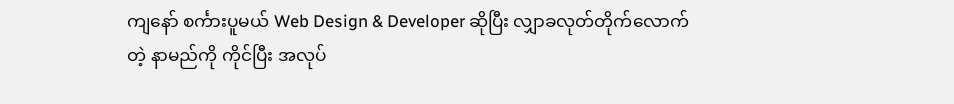ကျနော် စင်္ကားပူမယ် Web Design & Developer ဆိုပြီး လျှာခလုတ်တိုက်လောက်တဲ့ နာမည်ကို ကိုင်ပြီး အလုပ်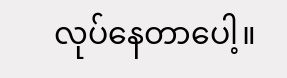လုပ်နေတာပေါ့။